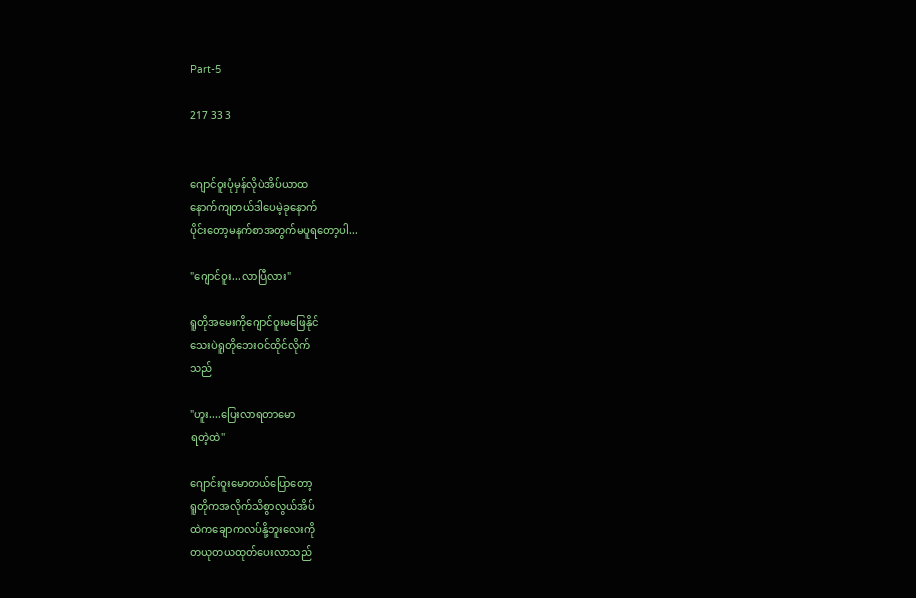Part-5

217 33 3


ဂျောင်ဝူးပုံမှန်လိုပဲအိပ်ယာထ
နောက်ကျတယ်ဒါပေမဲ့ခုနောက်
ပိုင်းတော့မနက်စာအတွက်မပူရတော့ပါ...

"ဂျောင်ဝူး...လာပြီလား"

ရူတိုအမေးကိုဂျောင်ဝူးမဖြေနိုင်
သေးပဲရူတိုဘေးဝင်ထိုင်လိုက်
သည်

"ဟူး....ပြေးလာရတာမော
ရတဲ့ထဲ''

ဂျောင်းဝူးမောတယ်ပြောတော့
ရူတိုကအလိုက်သိစွာလွယ်အိပ်
ထဲကချောကလပ်နို့ဘူးလေးကို
တယုတယထုတ်ပေးလာသည်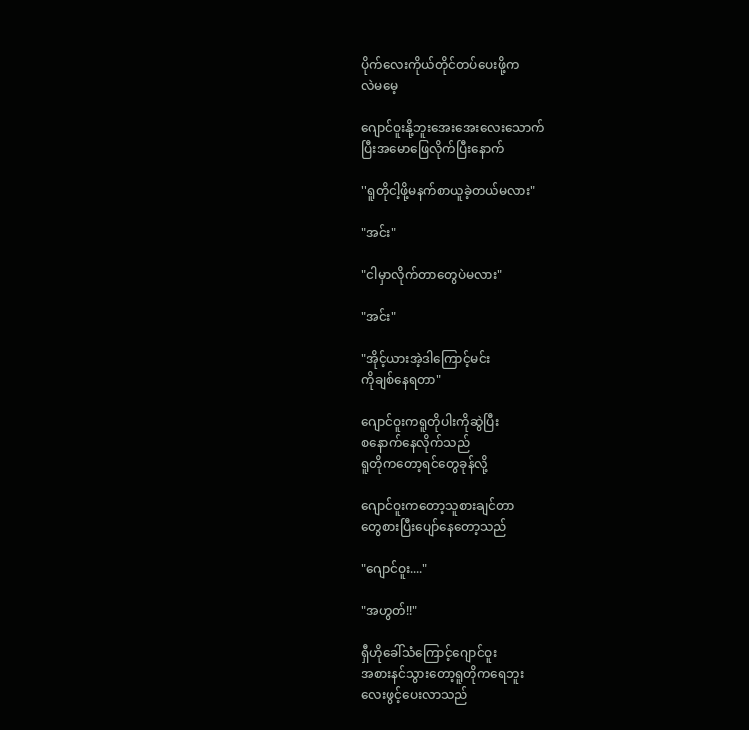ပိုက်လေးကိုယ်တိုင်တပ်ပေးဖို့က
လဲမမေ့

ဂျောင်ဝူးနို့ဘူးအေးအေးလေးသောက်
ပြီးအမောဖြေလိုက်ပြီးနောက်

''ရူတိုငါ့ဖို့မနက်စာယူခဲ့တယ်မလား"

"အင်း"

"ငါမှာလိုက်တာတွေပဲမလား"

"အင်း"

"အိုင့်ယားအဲ့ဒါကြောင့်မင်း
ကိုချစ်နေရတာ"

ဂျောင်ဝူးကရူတိုပါးကိုဆွဲပြီး
စနောက်နေလိုက်သည်
ရူတိုကတော့ရင်တွေခုန်လို့

ဂျောင်ဝူးကတော့သူစားချင်တာ
တွေစားပြီးပျော်နေတော့သည်

"ဂျောင်ဝူး...."

"အဟွတ်!!"

ရှီဟိုခေါ်သံကြောင့်ဂျောင်ဝူး
အစားနင်သွားတော့ရူတိုကရေဘူး
လေးဖွင့်ပေးလာသည်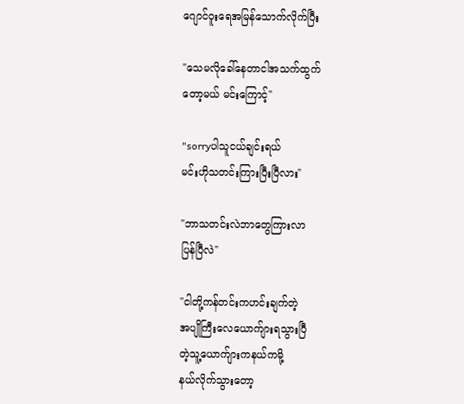ဂျောင်ဝူးရေအမြန်သောက်လိုက်ပြီး

"သေမလိုခေါ်နေတာငါအသက်ထွက်
တော့မယ် မင်းကြောင့်"

"sorryပါသူငယ်ချင်းရယ်
မင်းဟိုသတင်းကြားပြီးပြီလား"

"ဘာသတင်းလဲဘာတွေကြားလာ
ပြန်ပြီလဲ"

"ငါတို့ကန်တင်းကဟင်းချက်တဲ့
အပျိုကြီးလေယောက်ျားရသွားပြီ
တဲ့သူ့ယောက်ျားကနယ်ကမို့
နယ်လိုက်သွားတော့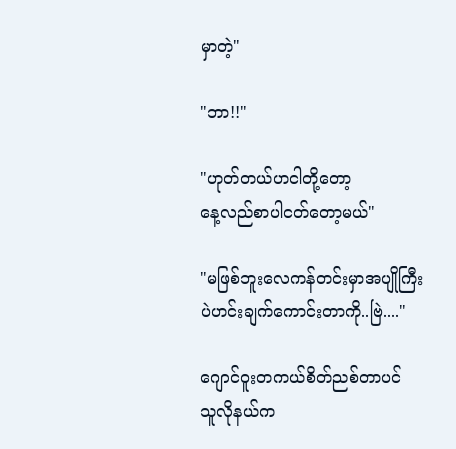မှာတဲ့"

"ဘာ!!"

"ဟုတ်တယ်ဟငါတို့တော့
နေ့လည်စာပါငတ်တော့မယ်"

"မဖြစ်ဘူးလေကန်တင်းမှာအပျိုကြီး
ပဲဟင်းချက်ကောင်းတာကို..ဗြဲ...."

ဂျောင်ဝူးတကယ်စိတ်ညစ်တာပင်
သူလိုနယ်က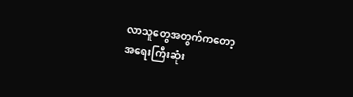လာသူတွေအတွက်ကတော့
အရေးကြီးဆုံး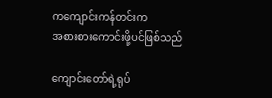ကကျောင်းကန်တင်းက
အစားစားကောင်းဖို့ပင်ဖြစ်သည်

ကျောင်းတော်ရဲ့ရုပ်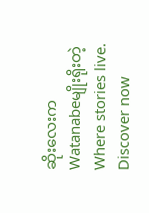ဆိုးလေးကWatanabeမျိုးရိုးတဲ့Where stories live. Discover now